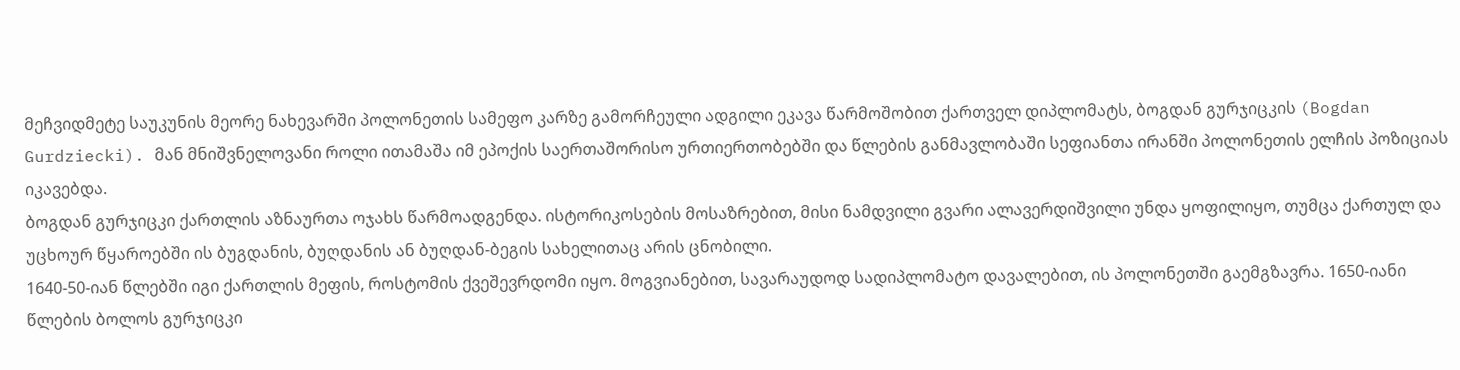მეჩვიდმეტე საუკუნის მეორე ნახევარში პოლონეთის სამეფო კარზე გამორჩეული ადგილი ეკავა წარმოშობით ქართველ დიპლომატს, ბოგდან გურჯიცკის (Bogdan Gurdziecki). მან მნიშვნელოვანი როლი ითამაშა იმ ეპოქის საერთაშორისო ურთიერთობებში და წლების განმავლობაში სეფიანთა ირანში პოლონეთის ელჩის პოზიციას იკავებდა.
ბოგდან გურჯიცკი ქართლის აზნაურთა ოჯახს წარმოადგენდა. ისტორიკოსების მოსაზრებით, მისი ნამდვილი გვარი ალავერდიშვილი უნდა ყოფილიყო, თუმცა ქართულ და უცხოურ წყაროებში ის ბუგდანის, ბუღდანის ან ბუღდან-ბეგის სახელითაც არის ცნობილი.
1640-50-იან წლებში იგი ქართლის მეფის, როსტომის ქვეშევრდომი იყო. მოგვიანებით, სავარაუდოდ სადიპლომატო დავალებით, ის პოლონეთში გაემგზავრა. 1650-იანი წლების ბოლოს გურჯიცკი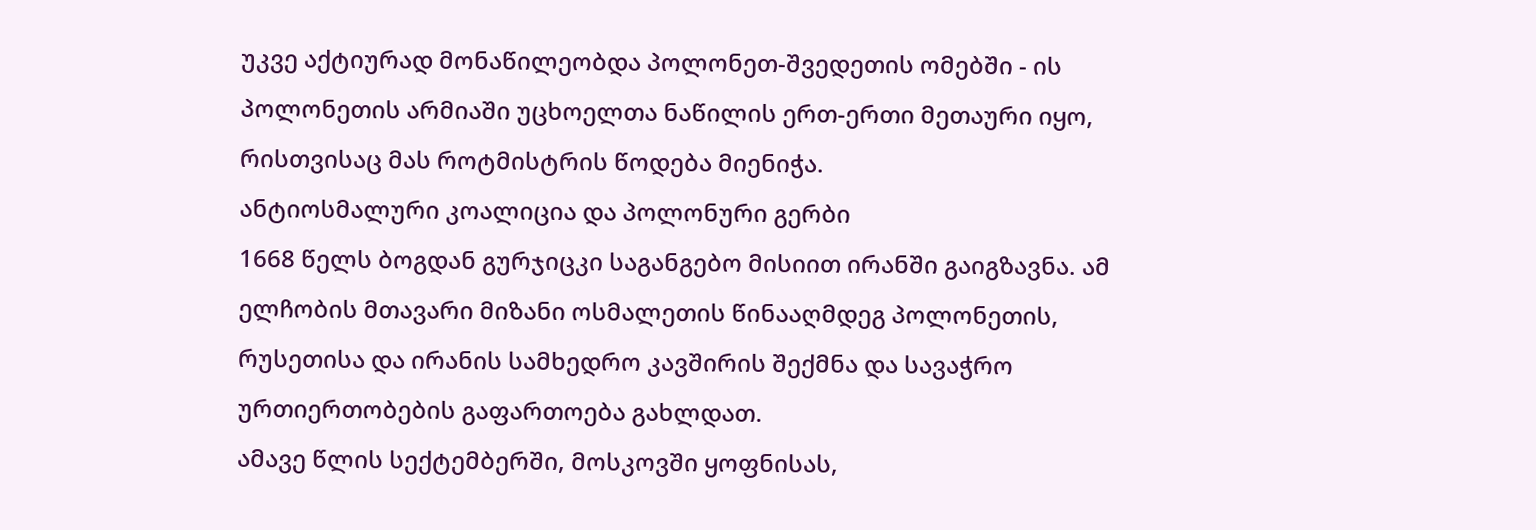უკვე აქტიურად მონაწილეობდა პოლონეთ-შვედეთის ომებში - ის პოლონეთის არმიაში უცხოელთა ნაწილის ერთ-ერთი მეთაური იყო, რისთვისაც მას როტმისტრის წოდება მიენიჭა.
ანტიოსმალური კოალიცია და პოლონური გერბი
1668 წელს ბოგდან გურჯიცკი საგანგებო მისიით ირანში გაიგზავნა. ამ ელჩობის მთავარი მიზანი ოსმალეთის წინააღმდეგ პოლონეთის, რუსეთისა და ირანის სამხედრო კავშირის შექმნა და სავაჭრო ურთიერთობების გაფართოება გახლდათ.
ამავე წლის სექტემბერში, მოსკოვში ყოფნისას,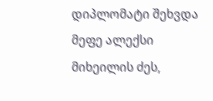დიპლომატი შეხვდა მეფე ალექსი მიხეილის ძეს,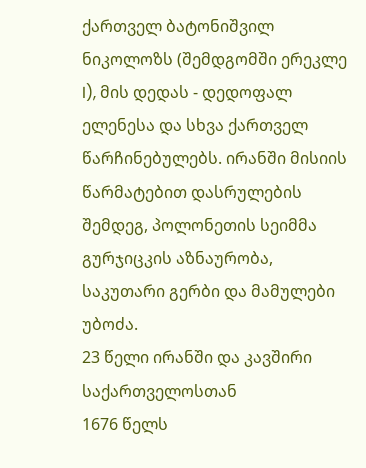ქართველ ბატონიშვილ ნიკოლოზს (შემდგომში ერეკლე I), მის დედას - დედოფალ ელენესა და სხვა ქართველ წარჩინებულებს. ირანში მისიის წარმატებით დასრულების შემდეგ, პოლონეთის სეიმმა გურჯიცკის აზნაურობა, საკუთარი გერბი და მამულები უბოძა.
23 წელი ირანში და კავშირი საქართველოსთან
1676 წელს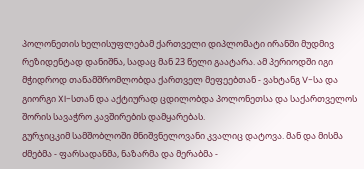პოლონეთის ხელისუფლებამ ქართველი დიპლომატი ირანში მუდმივ რეზიდენტად დანიშნა, სადაც მან 23 წელი გაატარა. ამ პერიოდში იგი მჭიდროდ თანამშრომლობდა ქართველ მეფეებთან - ვახტანგ V-სა და გიორგი XI-სთან და აქტიურად ცდილობდა პოლონეთსა და საქართველოს შორის სავაჭრო კავშირების დამყარებას.
გურჯიცკიმ სამშობლოში მნიშვნელოვანი კვალიც დატოვა. მან და მისმა ძმებმა - ფარსადანმა, ნაზარმა და მერაბმა -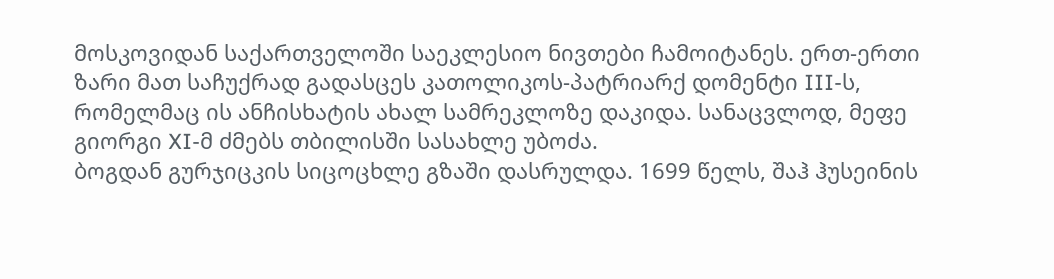მოსკოვიდან საქართველოში საეკლესიო ნივთები ჩამოიტანეს. ერთ-ერთი ზარი მათ საჩუქრად გადასცეს კათოლიკოს-პატრიარქ დომენტი III-ს, რომელმაც ის ანჩისხატის ახალ სამრეკლოზე დაკიდა. სანაცვლოდ, მეფე გიორგი XI-მ ძმებს თბილისში სასახლე უბოძა.
ბოგდან გურჯიცკის სიცოცხლე გზაში დასრულდა. 1699 წელს, შაჰ ჰუსეინის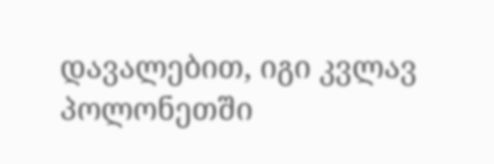დავალებით, იგი კვლავ პოლონეთში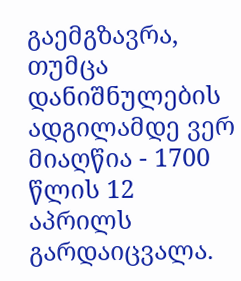გაემგზავრა, თუმცა დანიშნულების ადგილამდე ვერ მიაღწია - 1700 წლის 12 აპრილს გარდაიცვალა.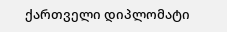ქართველი დიპლომატი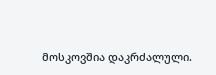მოსკოვშია დაკრძალული.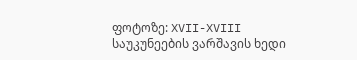ფოტოზე: XVII-XVIII საუკუნეების ვარშავის ხედი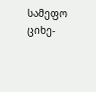სამეფო ციხე-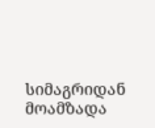სიმაგრიდან
მოამზადა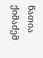ნათია ქიმაძემ